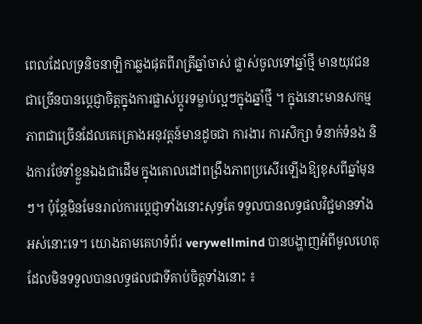ពេលដែលទ្រនិចនាឡិកាឆ្លងផុតពីរាត្រីឆ្នាំចាស់ ផ្លាស់ចូលទៅឆ្នាំថ្មី មានយុវជនជាច្រើនបានប្តេជ្ញាចិត្តក្នុងការផ្លាស់ប្តូរទម្លាប់ល្អៗក្នុងឆ្នាំថ្មី ។ ក្នុងនោះមានសកម្មភាពជាច្រើនដែលគេគ្រោងអនុវត្តន៍មានដូចជា ការងារ ការសិក្សា ទំនាក់ទំនង និងការថែទាំខ្លួនឯងជាដើម ក្នុងគោលដៅពង្រឹងភាពប្រសើរឡើងឱ្យខុសពីឆ្នាំមុនៗ។ ប៉ុន្តែមិនមែនរាល់ការប្តេជ្ញាទាំងនោះសុទ្ធតែ ទទួលបានលទ្ធផលវិជ្ជមានទាំងអស់នោះទេ។ យោងតាមគេហទំព័រ verywellmind បានបង្ហាញអំពីមូលហេតុដែលមិនទទួលបានលទ្ធផលជាទីគាប់ចិត្តទាំងនោះ ៖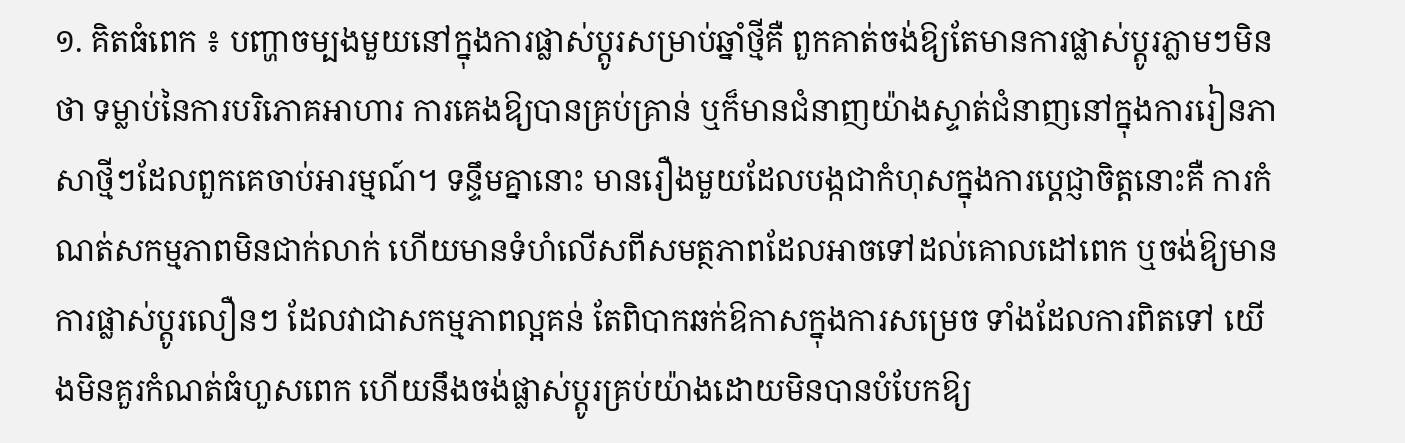១. គិតធំពេក ៖ បញ្ហាចម្បងមួយនៅក្នុងការផ្លាស់ប្តូរសម្រាប់ឆ្នាំថ្មីគឺ ពួកគាត់ចង់ឱ្យតែមានការផ្លាស់ប្តូរភ្លាមៗមិនថា ទម្លាប់នៃការបរិភោគអាហារ ការគេងឱ្យបានគ្រប់គ្រាន់ ឬក៏មានជំនាញយ៉ាងស្ទាត់ជំនាញនៅក្នុងការរៀនភាសាថ្មីៗដែលពួកគេចាប់អារម្មណ៍។ ទន្ទឹមគ្នានោះ មានរឿងមួយដែលបង្កជាកំហុសក្នុងការប្តេជ្ញាចិត្តនោះគឺ ការកំណត់សកម្មភាពមិនជាក់លាក់ ហើយមានទំហំលើសពីសមត្ថភាពដែលអាចទៅដល់គោលដៅពេក ឬចង់ឱ្យមានការផ្លាស់ប្តូរលឿនៗ ដែលវាជាសកម្មភាពល្អគន់ តែពិបាកឆក់ឱកាសក្នុងការសម្រេច ទាំងដែលការពិតទៅ យើងមិនគួរកំណត់ធំហួសពេក ហើយនឹងចង់ផ្លាស់ប្តូរគ្រប់យ៉ាងដោយមិនបានបំបែកឱ្យ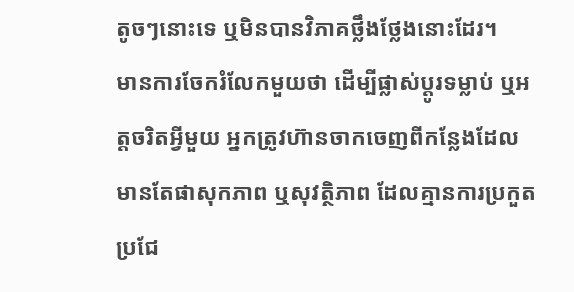តូចៗនោះទេ ឬមិនបានវិភាគថ្លឹងថ្លែងនោះដែរ។
មានការចែករំលែកមួយថា ដើម្បីផ្លាស់ប្តូរទម្លាប់ ឬអត្តចរិតអ្វីមួយ អ្នកត្រូវហ៊ានចាកចេញពីកន្លែងដែលមានតែផាសុកភាព ឬសុវត្ថិភាព ដែលគ្មានការប្រកួតប្រជែ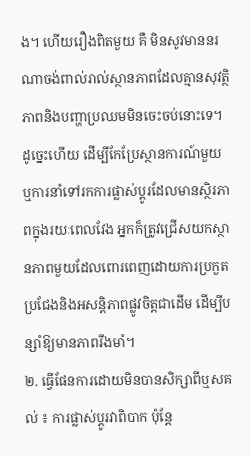ង។ ហើយរឿងពិតមួយ គឺ មិនសូវមាននរណាចង់ពាល់រាល់ស្ថានភាពដែលគ្មានសុវត្ថិភាពនិងបញ្ហាប្រឈមមិនចេះចប់នោះទេ។ ដូច្នេះហើយ ដើម្បីកែប្រែស្ថានការណ៍មួយ ឬការនាំទៅរកការផ្លាស់ប្តូរដែលមានស្ថិរភាពក្នុងរយៈពេលវែង អ្នកក៏ត្រូវជ្រើសយកស្ថានភាពមួយដែលពោរពេញដោយការប្រកួតប្រជែងនិងអសន្តិភាពផ្លូវចិត្តជាដើម ដើម្បីបន្សាំឱ្យមានភាពរឹងមាំ។
២. ធ្វើផែនការដោយមិនបានសិក្សាពីឬសគល់ ៖ ការផ្លាស់ប្តូរវាពិបាក ប៉ុន្តែ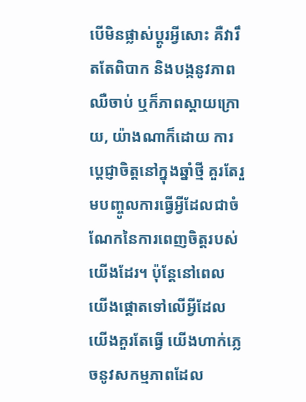បើមិនផ្លាស់ប្តូរអ្វីសោះ គឺវារឹតតែពិបាក និងបង្កនូវភាពឈឺចាប់ ឬក៏ភាពស្ដាយក្រោយ, យ៉ាងណាក៏ដោយ ការប្តេជ្ញាចិត្តនៅក្នុងឆ្នាំថ្មី គួរតែរួមបញ្ចូលការធ្វើអ្វីដែលជាចំណែកនៃការពេញចិត្តរបស់យើងដែរ។ ប៉ុន្តែនៅពេលយើងផ្តោតទៅលើអ្វីដែលយើងគួរតែធ្វើ យើងហាក់ភ្លេចនូវសកម្មភាពដែល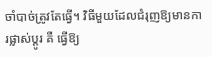ចាំបាច់ត្រូវតែធ្វើ។ វិធីមួយដែលជំរុញឱ្យមានការផ្លាស់ប្តូរ គឺ ធ្វើឱ្យ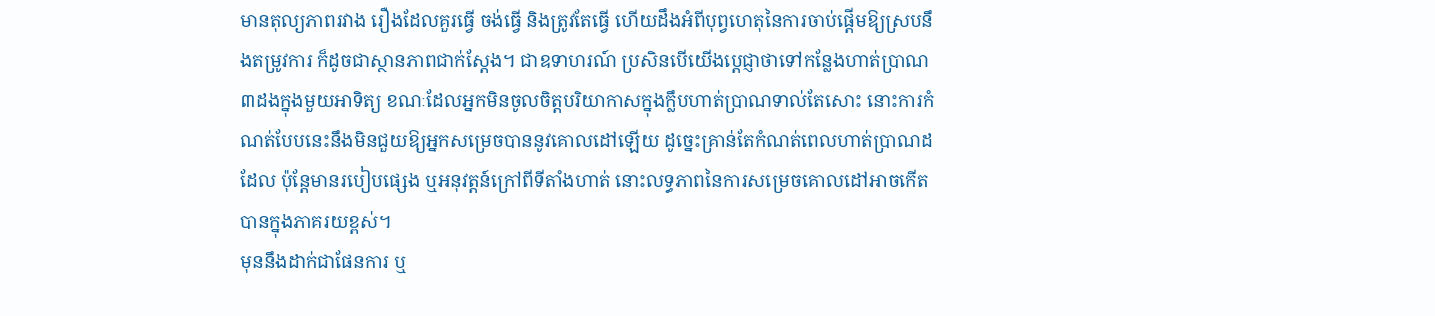មានតុល្យភាពរវាង រឿងដែលគួរធ្វើ ចង់ធ្វើ និងត្រូវតែធ្វើ ហើយដឹងអំពីបុព្វហេតុនៃការចាប់ផ្តើមឱ្យស្របនឹងតម្រូវការ ក៏ដូចជាស្ថានភាពជាក់ស្ដែង។ ជាឧទាហរណ៍ ប្រសិនបើយើងប្តេជ្ញាថាទៅកន្លែងហាត់ប្រាណ៣ដងក្នុងមួយអាទិត្យ ខណៈដែលអ្នកមិនចូលចិត្តបរិយាកាសក្នុងក្លឹបហាត់ប្រាណទាល់តែសោះ នោះការកំណត់បែបនេះនឹងមិនជួយឱ្យអ្នកសម្រេចបាននូវគោលដៅឡើយ ដូច្នេះគ្រាន់តែកំណត់ពេលហាត់ប្រាណដដែល ប៉ុន្តែមានរបៀបផ្សេង ឬអនុវត្តន៍ក្រៅពីទីតាំងហាត់ នោះលទ្ធភាពនៃការសម្រេចគោលដៅអាចកើតបានក្នុងភាគរយខ្ពស់។
មុននឹងដាក់ជាផែនការ ឬ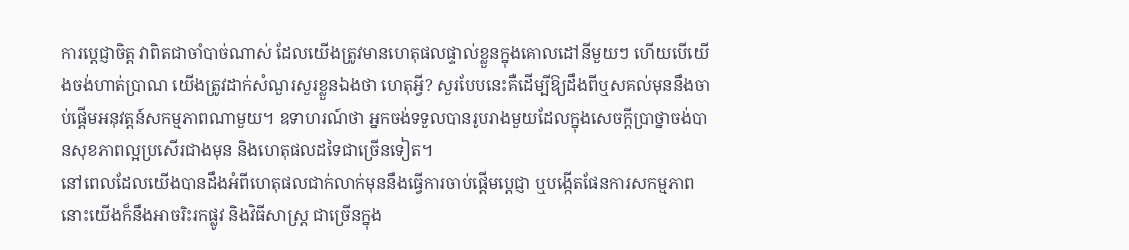ការប្តេជ្ញាចិត្ត វាពិតជាចាំបាច់ណាស់ ដែលយើងត្រូវមានហេតុផលផ្ទាល់ខ្លួនក្នុងគោលដៅនីមួយៗ ហើយបើយើងចង់ហាត់ប្រាណ យើងត្រូវដាក់សំណួរសួរខ្លួនឯងថា ហេតុអ្វី? សួរបែបនេះគឺដើម្បីឱ្យដឹងពីឬសគល់មុននឹងចាប់ផ្តើមអនុវត្តន៍សកម្មភាពណាមួយ។ ឧទាហរណ៍ថា អ្នកចង់ទទួលបានរូបរាងមួយដែលក្នុងសេចក្ដីប្រាថ្នាចង់បានសុខភាពល្អប្រសើរជាងមុន និងហេតុផលដទៃជាច្រើនទៀត។
នៅពេលដែលយើងបានដឹងអំពីហេតុផលជាក់លាក់មុននឹងធ្វើការចាប់ផ្តើមប្តេជ្ញា ឬបង្កើតផែនការសកម្មភាព នោះយើងក៏នឹងអាចរិះរកផ្លូវ និងវិធីសាស្រ្ត ជាច្រើនក្នុង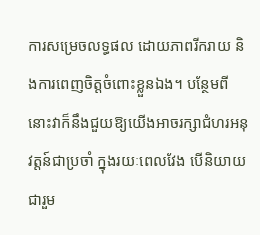ការសម្រេចលទ្ធផល ដោយភាពរីករាយ និងការពេញចិត្តចំពោះខ្លួនឯង។ បន្ថែមពីនោះវាក៏នឹងជួយឱ្យយើងអាចរក្សាជំហរអនុវត្តន៍ជាប្រចាំ ក្នុងរយៈពេលវែង បើនិយាយជារួម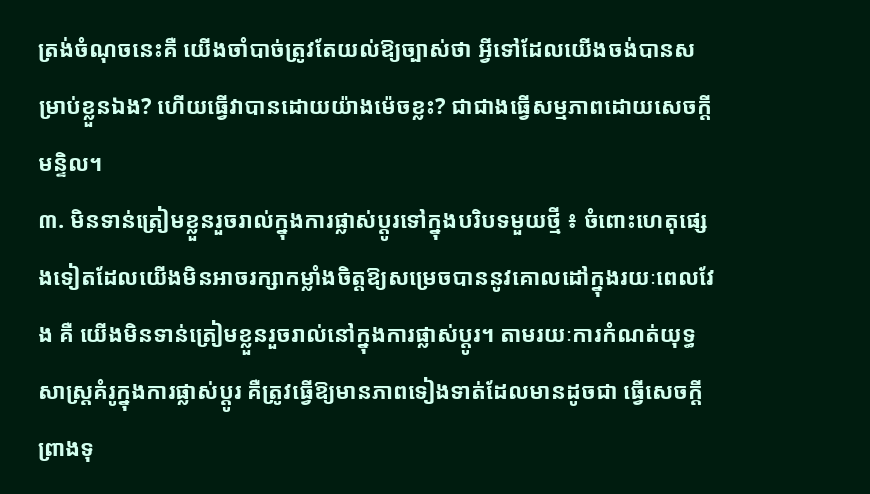ត្រង់ចំណុចនេះគឺ យើងចាំបាច់ត្រូវតែយល់ឱ្យច្បាស់ថា អ្វីទៅដែលយើងចង់បានសម្រាប់ខ្លួនឯង? ហើយធ្វើវាបានដោយយ៉ាងម៉េចខ្លះ? ជាជាងធ្វើសម្មភាពដោយសេចក្ដីមន្ទិល។
៣. មិនទាន់ត្រៀមខ្លួនរួចរាល់ក្នុងការផ្លាស់ប្តូរទៅក្នុងបរិបទមួយថ្មី ៖ ចំពោះហេតុផ្សេងទៀតដែលយើងមិនអាចរក្សាកម្លាំងចិត្តឱ្យសម្រេចបាននូវគោលដៅក្នុងរយៈពេលវែង គឺ យើងមិនទាន់ត្រៀមខ្លួនរួចរាល់នៅក្នុងការផ្លាស់ប្តូរ។ តាមរយៈការកំណត់យុទ្ធសាស្រ្តគំរូក្នុងការផ្លាស់ប្តូរ គឺត្រូវធ្វើឱ្យមានភាពទៀងទាត់ដែលមានដូចជា ធ្វើសេចក្ដីព្រាងទុ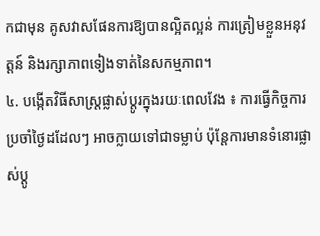កជាមុន គូសវាសផែនការឱ្យបានល្អិតល្អន់ ការត្រៀមខ្លួនអនុវត្តន៍ និងរក្សាភាពទៀងទាត់នៃសកម្មភាព។
៤. បង្កើតវិធីសាស្រ្តផ្លាស់ប្តូរក្នុងរយៈពេលវែង ៖ ការធ្វើកិច្ចការប្រចាំថ្ងៃដដែលៗ អាចក្លាយទៅជាទម្លាប់ ប៉ុន្តែការមានទំនោរផ្លាស់ប្តូ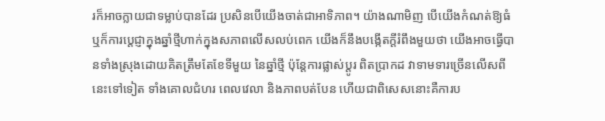រក៏អាចក្លាយជាទម្លាប់បានដែរ ប្រសិនបើយើងចាត់ជាអាទិភាព។ យ៉ាងណាមិញ បើយើងកំណត់ឱ្យធំ ឬក៏ការប្តេជ្ញាក្នុងឆ្នាំថ្មីហាក់ក្នុងសភាពលើសលប់ពេក យើងក៏នឹងបង្កើតក្ដីរំពឹងមួយថា យើងអាចធ្វើបានទាំងស្រុងដោយគិតត្រឹមតែខែទីមួយ នៃឆ្នាំថ្មី ប៉ុន្តែការផ្លាស់ប្តូរ ពិតប្រាកដ វាទាមទារច្រើនលើសពីនេះទៅទៀត ទាំងគោលជំហរ ពេលវេលា និងភាពបត់បែន ហើយជាពិសេសនោះគឺការប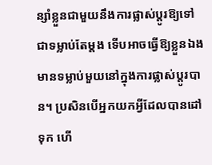ន្សាំខ្លួនជាមួយនឹងការផ្លាស់ប្តូរឱ្យទៅជាទម្លាប់តែម្តង ទើបអាចធ្វើឱ្យខ្លួនឯងមានទម្លាប់មួយនៅក្នុងការផ្លាស់ប្តូរបាន។ ប្រសិនបើអ្នកយកអ្វីដែលបានដៅទុក ហើ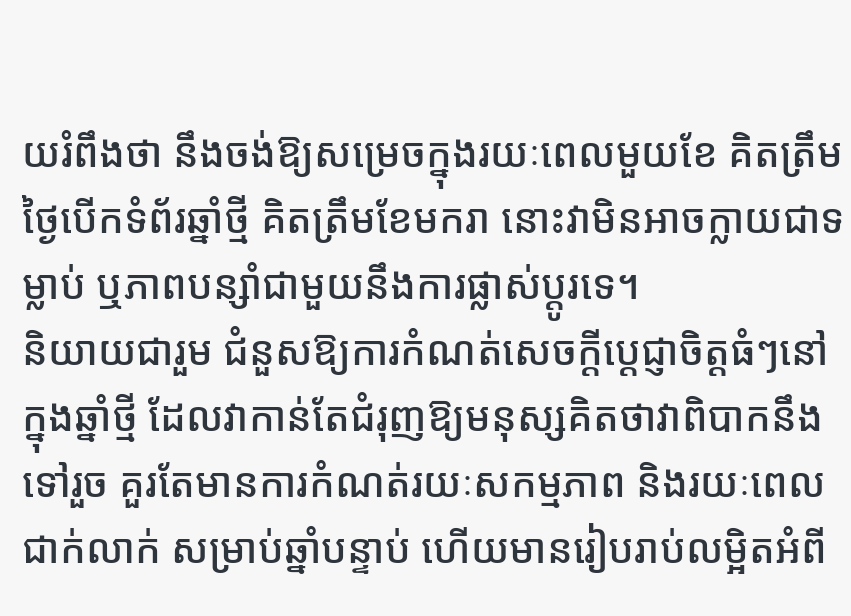យរំពឹងថា នឹងចង់ឱ្យសម្រេចក្នុងរយៈពេលមួយខែ គិតត្រឹមថ្ងៃបើកទំព័រឆ្នាំថ្មី គិតត្រឹមខែមករា នោះវាមិនអាចក្លាយជាទម្លាប់ ឬភាពបន្សាំជាមួយនឹងការផ្លាស់ប្តូរទេ។
និយាយជារួម ជំនួសឱ្យការកំណត់សេចក្ដីប្តេជ្ញាចិត្តធំៗនៅក្នុងឆ្នាំថ្មី ដែលវាកាន់តែជំរុញឱ្យមនុស្សគិតថាវាពិបាកនឹងទៅរួច គួរតែមានការកំណត់រយៈសកម្មភាព និងរយៈពេលជាក់លាក់ សម្រាប់ឆ្នាំបន្ទាប់ ហើយមានរៀបរាប់លម្អិតអំពី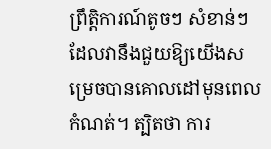ព្រឹត្តិការណ៍តូចៗ សំខាន់ៗ ដែលវានឹងជួយឱ្យយើងសម្រេចបានគោលដៅមុនពេលកំណត់។ ត្បិតថា ការ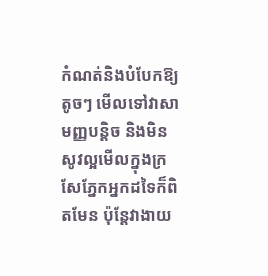កំណត់និងបំបែកឱ្យតូចៗ មើលទៅវាសាមញ្ញបន្តិច និងមិនសូវល្អមើលក្នុងក្រសែភ្នែកអ្នកដទៃក៏ពិតមែន ប៉ុន្តែវាងាយ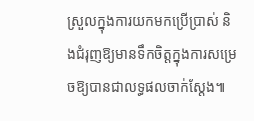ស្រួលក្នុងការយកមកប្រើប្រាស់ និងជំរុញឱ្យមានទឹកចិត្តក្នុងការសម្រេចឱ្យបានជាលទ្ធផលចាក់ស្តែង៕